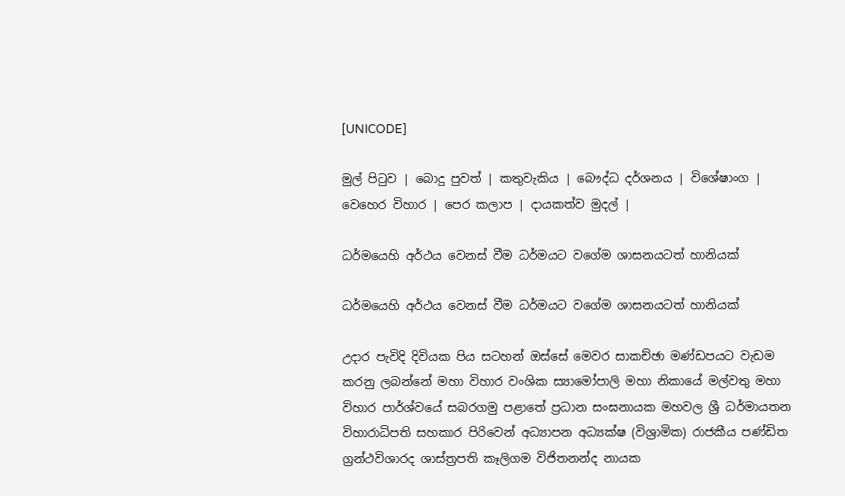[UNICODE]

මුල් පිටුව | බොදු පුවත් | කතුවැකිය | බෞද්ධ දර්ශනය | විශේෂාංග | වෙහෙර විහාර | පෙර කලාප | දායකත්ව මුදල් |

ධර්මයෙහි අර්ථය වෙනස් වීම ධර්මයට වගේම ශාසනයටත් හානියක්

ධර්මයෙහි අර්ථය වෙනස් වීම ධර්මයට වගේම ශාසනයටත් හානියක්

උදාර පැවිදි දිවියක පිය සටහන් ඔස්සේ මෙවර සාකච්ඡා මණ්ඩපයට වැඩම කරනු ලබන්නේ මහා විහාර වංශික ස්‍යාමෝපාලි මහා නිකායේ මල්වතු මහා විහාර පාර්ශ්වයේ සබරගමු පළාතේ ප්‍රධාන සංඝනායක මහවල ශ්‍රී ධර්මායතන විහාරාධිපති සහකාර පිරිවෙන් අධ්‍යාපන අධ්‍යක්ෂ (විශ්‍රාමික) රාජකීය පණ්ඩිත ග්‍රන්ථවිශාරද ශාස්ත්‍රපති කෑලිගම විජිතනන්ද නායක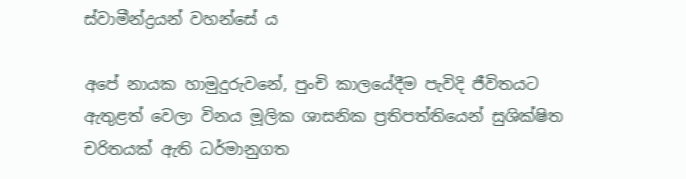ස්වාමීන්ද්‍රයන් වහන්සේ ය

අපේ නායක හාමුදුරුවනේ, පුංචි කාලයේදීම පැවිදි ජීවිතයට ඇතුළත් වෙලා විනය මූලික ශාසනික ප්‍රතිපත්තියෙන් සුශික්ෂිත චරිතයක් ඇති ධර්මානුගත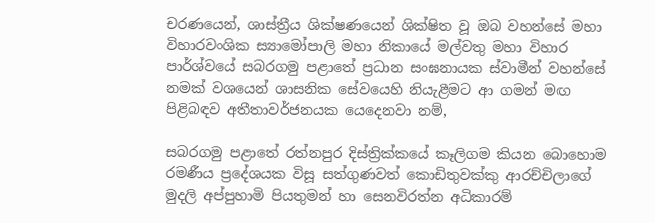චරණයෙන්, ශාස්ත්‍රීය ශික්ෂණයෙන් ශික්ෂිත වූ ඔබ වහන්සේ මහා විහාරවංශික ස්‍යාමෝපාලි මහා නිකායේ මල්වතු මහා විහාර පාර්ශ්වයේ සබරගමු පළාතේ ප්‍රධාන සංඝනායක ස්වාමීන් වහන්සේ නමක් වශයෙන් ශාසනික සේවයෙහි නියැළීමට ආ ගමන් මඟ පිළිබඳව අතීතාවර්ජනයක යෙදෙනවා නම්,

සබරගමු පළාතේ රත්නපුර දිස්ත්‍රික්කයේ කෑලිගම කියන බොහොම රමණීය ප්‍රදේශයක විසූ සත්ගුණවත් කොඩිතුවක්කු ආරච්චිලාගේ මුදලි අප්පුහාමි පියතුමන් හා සෙනවිරත්න අධිකාරම්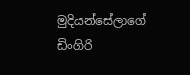මුදියන්සේලාගේ ඩිංගිරි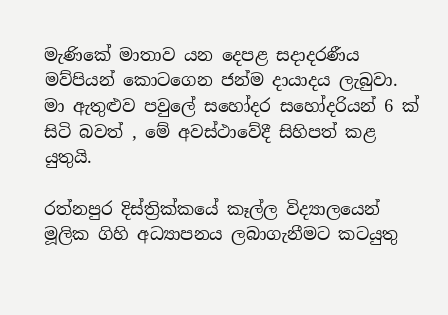මැණිකේ මාතාව යන දෙපළ සදාදරණීය මව්පියන් කොටගෙන ජන්ම දායාදය ලැබුවා. මා ඇතුළුව පවුලේ සහෝදර සහෝදරියන් 6 ක් සිටි බවත් , මේ අවස්ථාවේදී සිහිපත් කළ යුතුයි.

රත්නපුර දිස්ත්‍රික්කයේ කෑල්ල විද්‍යාලයෙන් මූලික ගිහි අධ්‍යාපනය ලබාගැනීමට කටයුතු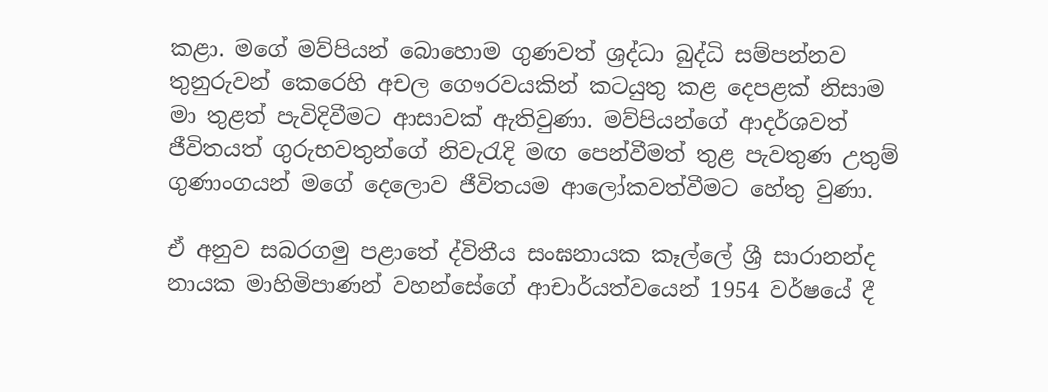කළා. මගේ මව්පියන් බොහොම ගුණවත් ශ්‍රද්ධා බුද්ධි සම්පන්නව තුනුරුවන් කෙරෙහි අචල ගෞරවයකින් කටයුතු කළ දෙපළක් නිසාම මා තුළත් පැවිදිවීමට ආසාවක් ඇතිවුණා. මව්පියන්ගේ ආදර්ශවත් ජීවිතයත් ගුරුභවතුන්ගේ නිවැරැදි මඟ පෙන්වීමත් තුළ පැවතුණ උතුම් ගුණාංගයන් මගේ දෙලොව ජීවිතයම ආලෝකවත්වීමට හේතු වුණා.

ඒ අනුව සබරගමු පළාතේ ද්විතීය සංඝනායක කෑල්ලේ ශ්‍රී සාරානන්ද නායක මාහිමිපාණන් වහන්සේගේ ආචාර්යත්වයෙන් 1954 වර්ෂයේ දී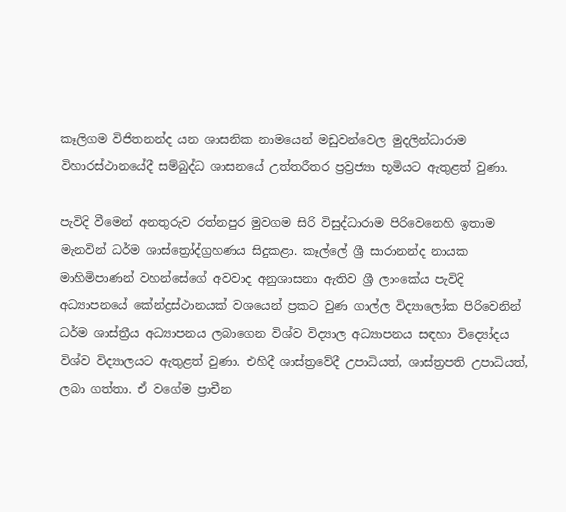කෑලිගම විජිතනන්ද යන ශාසනික නාමයෙන් මඩුවන්වෙල මුදලින්ධාරාම විහාරස්ථානයේදී සම්බුද්ධ ශාසනයේ උත්තරීතර ප්‍රව්‍රජ්‍යා භූමියට ඇතුළත් වුණා.

පැවිදි වීමෙන් අනතුරුව රත්නපුර මුවගම සිරි විසුද්ධාරාම පිරිවෙනෙහි ඉතාම මැනවින් ධර්ම ශාස්ත්‍රෝද්ග්‍රහණය සිදුකළා. කෑල්ලේ ශ්‍රී සාරානන්ද නායක මාහිමිපාණන් වහන්සේගේ අවවාද අනුශාසනා ඇතිව ශ්‍රී ලාංකේය පැවිදි අධ්‍යාපනයේ කේන්ද්‍රස්ථානයක් වශයෙන් ප්‍රකට වුණ ගාල්ල විද්‍යාලෝක පිරිවෙනින් ධර්ම ශාස්ත්‍රීය අධ්‍යාපනය ලබාගෙන විශ්ව විද්‍යාල අධ්‍යාපනය සඳහා විද්‍යෝදය විශ්ව විද්‍යාලයට ඇතුළත් වුණා. එහිදී ශාස්ත්‍රවේදී උපාධියත්, ශාස්ත්‍රපති උපාධියත්, ලබා ගත්තා. ඒ වගේම ප්‍රාචීන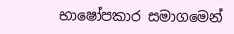භාෂෝපකාර සමාගමෙන්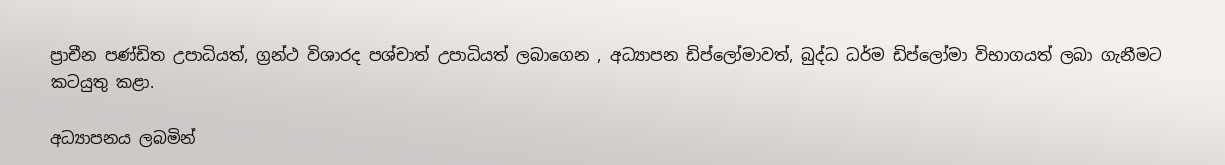ප්‍රාචීන පණ්ඩිත උපාධියත්, ග්‍රන්ථ විශාරද පශ්චාත් උපාධියත් ලබාගෙන , අධ්‍යාපන ඩිප්ලෝමාවත්, බුද්ධ ධර්ම ඩිප්ලෝමා විභාගයත් ලබා ගැනීමට කටයුතු කළා.

අධ්‍යාපනය ලබමින්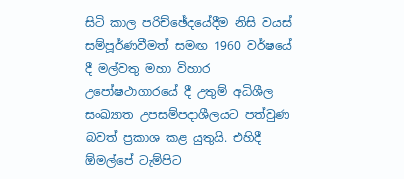සිටි කාල පරිච්ඡේදයේදීම නිසි වයස් සම්පූර්ණවීමත් සමඟ 1960 වර්ෂයේ දී මල්වතු මහා විහාර උපෝෂථාගාරයේ දී උතුම් අධිශීල සංඛ්‍යාත උපසම්පදාශීලයට පත්වුණ බවත් ප්‍රකාශ කළ යුතුයි. එහිදී ඕමල්පේ ටැම්පිට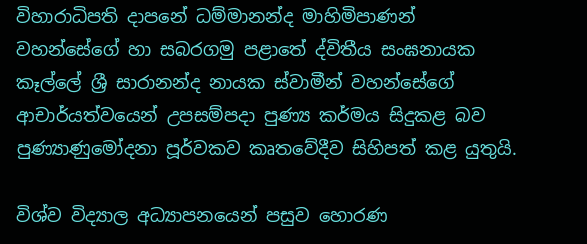විහාරාධිපති දාපනේ ධම්මානන්ද මාහිමිපාණන් වහන්සේගේ හා සබරගමු පළාතේ ද්විතීය සංඝනායක කෑල්ලේ ශ්‍රී සාරානන්ද නායක ස්වාමීන් වහන්සේගේ ආචාර්යත්වයෙන් උපසම්පදා පුණ්‍ය කර්මය සිදුකළ බව පුණ්‍යාණුමෝදනා පූර්වකව කෘතවේදීව සිහිපත් කළ යුතුයි.

විශ්ව විද්‍යාල අධ්‍යාපනයෙන් පසුව හොරණ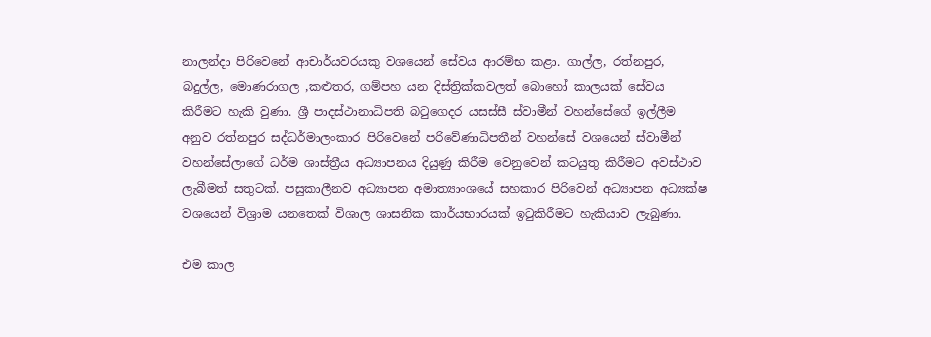නාලන්දා පිරිවෙනේ ආචාර්යවරයකු වශයෙන් සේවය ආරම්භ කළා. ගාල්ල, රත්නපුර, බදුල්ල, මොණරාගල ,කළුතර, ගම්පහ යන දිස්ත්‍රික්කවලත් බොහෝ කාලයක් සේවය කිරීමට හැකි වුණා. ශ්‍රී පාදස්ථානාධිපති බටුගෙදර යසස්සී ස්වාමීන් වහන්සේගේ ඉල්ලීම අනුව රත්නපුර සද්ධර්මාලංකාර පිරිවෙනේ පරිවේණාධිපතීන් වහන්සේ වශයෙන් ස්වාමීන් වහන්සේලාගේ ධර්ම ශාස්ත්‍රීය අධ්‍යාපනය දියුණු කිරීම වෙනුවෙන් කටයුතු කිරීමට අවස්ථාව ලැබීමත් සතුටක්. පසුකාලීනව අධ්‍යාපන අමාත්‍යාංශයේ සහකාර පිරිවෙන් අධ්‍යාපන අධ්‍යක්ෂ වශයෙන් විශ්‍රාම යනතෙක් විශාල ශාසනික කාර්යභාරයක් ඉටුකිරීමට හැකියාව ලැබුණා.

එම කාල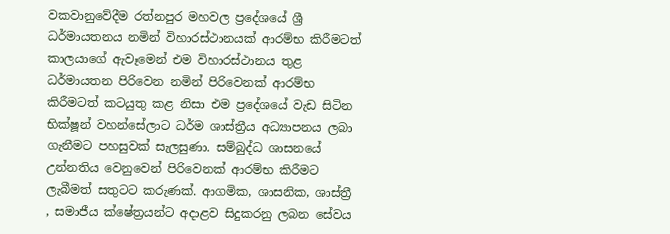වකවානුවේදීම රත්නපුර මහවල ප්‍රදේශයේ ශ්‍රී ධර්මායතනය නමින් විහාරස්ථානයක් ආරම්භ කිරීමටත් කාලයාගේ ඇවෑමෙන් එම විහාරස්ථානය තුළ ධර්මායතන පිරිවෙන නමින් පිරිවෙනක් ආරම්භ කිරීමටත් කටයුතු කළ නිසා එම ප්‍රදේශයේ වැඩ සිටින භික්ෂූන් වහන්සේලාට ධර්ම ශාස්ත්‍රීය අධ්‍යාපනය ලබා ගැනීමට පහසුවක් සැලසුණා. සම්බුද්ධ ශාසනයේ උන්නතිය වෙනුවෙන් පිරිවෙනක් ආරම්භ කිරීමට ලැබීමත් සතුටට කරුණක්. ආගමික, ශාසනික, ශාස්ත්‍රී , සමාජීය ක්ෂේත්‍රයන්ට අදාළව සිදුකරනු ලබන සේවය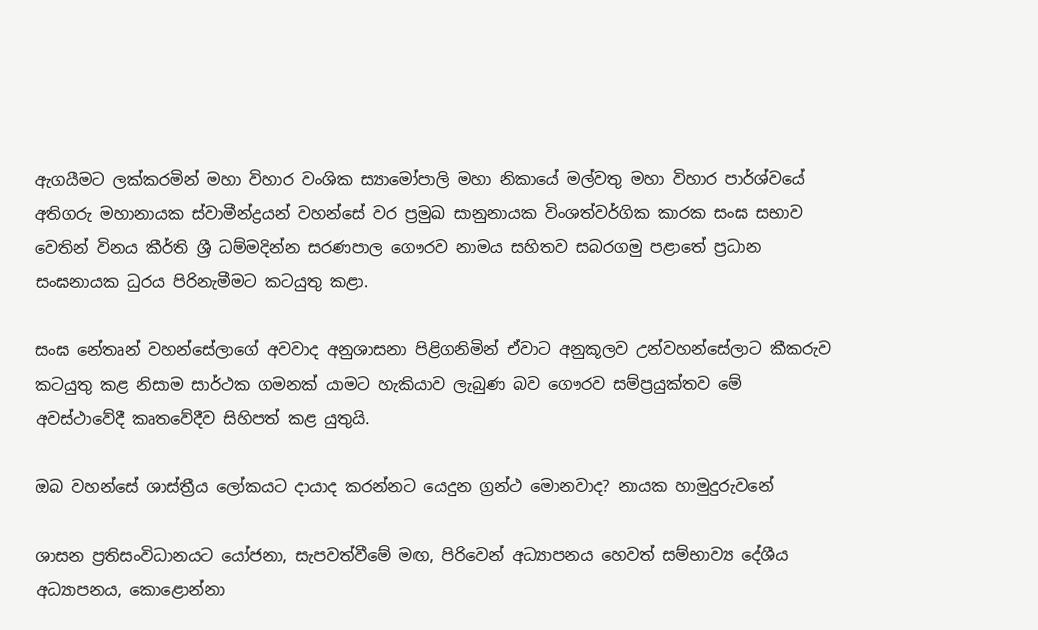ඇගයීමට ලක්කරමින් මහා විහාර වංශික ස්‍යාමෝපාලි මහා නිකායේ මල්වතු මහා විහාර පාර්ශ්වයේ අතිගරු මහානායක ස්වාමීන්ද්‍රයන් වහන්සේ වර ප්‍රමුඛ සානුනායක විංශත්වර්ගික කාරක සංඝ සභාව වෙතින් විනය කීර්ති ශ්‍රී ධම්මදින්න සරණපාල ගෞරව නාමය සහිතව සබරගමු පළාතේ ප්‍රධාන සංඝනායක ධුරය පිරිනැමීමට කටයුතු කළා.

සංඝ නේතෘන් වහන්සේලාගේ අවවාද අනුශාසනා පිළිගනිමින් ඒවාට අනුකූලව උන්වහන්සේලාට කීකරුව කටයුතු කළ නිසාම සාර්ථක ගමනක් යාමට හැකියාව ලැබුණ බව ගෞරව සම්ප්‍රයුක්තව මේ අවස්ථාවේදී කෘතවේදීව සිහිපත් කළ යුතුයි.

ඔබ වහන්සේ ශාස්ත්‍රීය ලෝකයට දායාද කරන්නට යෙදුන ග්‍රන්ථ මොනවාද? නායක හාමුදුරුවනේ

ශාසන ප්‍රතිසංවිධානයට යෝජනා, සැපවත්වීමේ මඟ, පිරිවෙන් අධ්‍යාපනය හෙවත් සම්භාව්‍ය දේශීය අධ්‍යාපනය, කොළොන්නා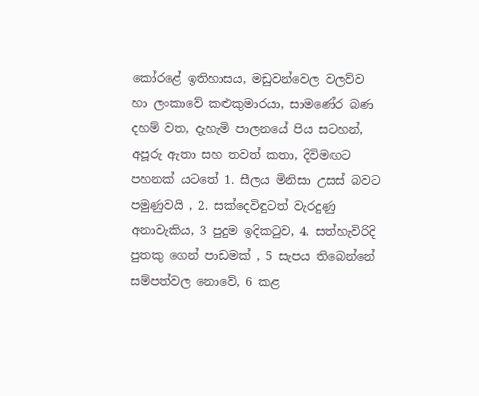කෝරළේ ඉතිහාසය, මඩුවන්වෙල වලව්ව හා ලංකාවේ කළුකුමාරයා, සාමණේර බණ දහම් වත, දැහැමි පාලනයේ පිය සටහන්, අපූරු ඇතා සහ තවත් කතා, දිවිමඟට පහනක් යටතේ 1. සීලය මිනිසා උසස් බවට පමුණුවයි , 2. සක්දෙවිඳුටත් වැරදුණු අනාවැකිය, 3 පුදුම ඉදිකටුව, 4. සත්හැවිරිදි පුතකු ගෙන් පාඩමක් , 5 සැපය තිබෙන්නේ සම්පත්වල නොවේ, 6 කළ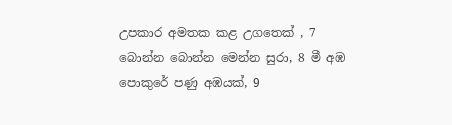උපකාර අමතක කළ උගතෙක් , 7 බොන්න බොන්න මෙන්න සුරා, 8 මී අඹ පොකුරේ පණු අඹයක්, 9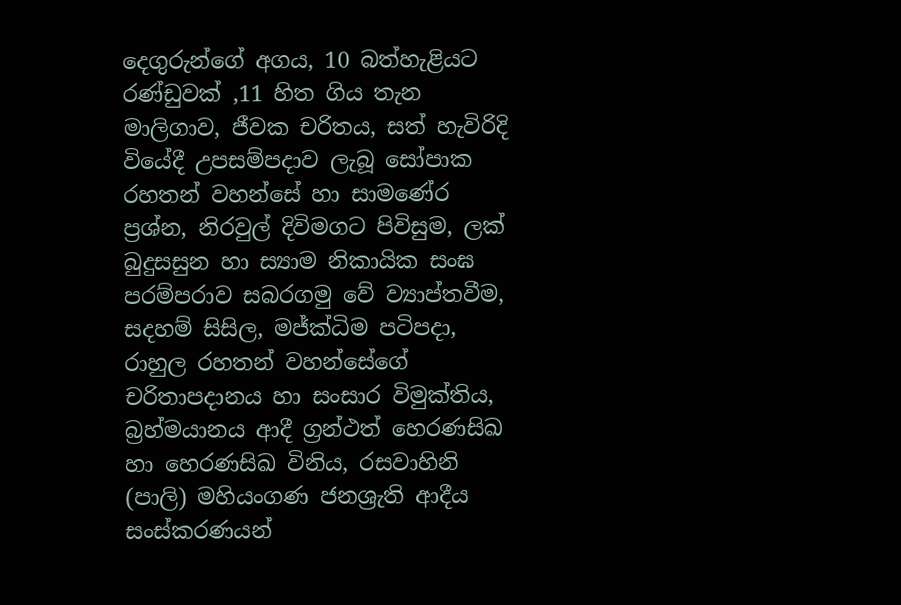දෙගුරුන්ගේ අගය, 10 බත්හැළියට රණ්ඩුවක් ,11 හිත ගිය තැන මාලිගාව, ජීවක චරිතය, සත් හැවිරිදි වියේදී උපසම්පදාව ලැබූ සෝපාක රහතන් වහන්සේ හා සාමණේර ප්‍රශ්න, නිරවුල් දිවිමගට පිවිසුම, ලක් බුදුසසුන හා ස්‍යාම නිකායික සංඝ පරම්පරාව සබරගමු වේ ව්‍යාප්තවීම, සදහම් සිසිල, මජ්ක්‍ධිම පටිපදා, රාහුල රහතන් වහන්සේගේ චරිතාපදානය හා සංසාර විමුක්තිය, බ්‍රහ්මයානය ආදී ග්‍රන්ථත් හෙරණසිඛ හා හෙරණසිඛ විනිය, රසවාහිනි (පාලි) මහියංගණ ජනශ්‍රැති ආදීය සංස්කරණයන්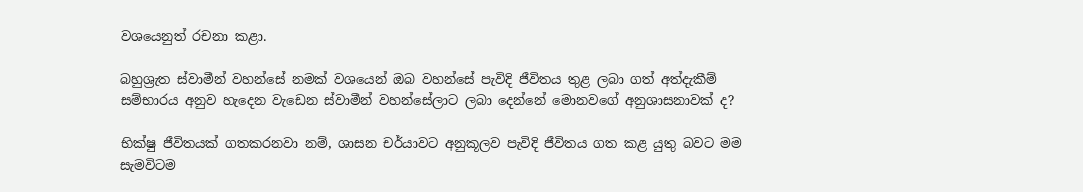වශයෙනුත් රචනා කළා.

බහුශ්‍රැත ස්වාමීන් වහන්සේ නමක් වශයෙන් ඔබ වහන්සේ පැවිදි ජීවිතය තුළ ලබා ගත් අත්දැකීම් සම්භාරය අනුව හැදෙන වැඩෙන ස්වාමීන් වහන්සේලාට ලබා දෙන්නේ මොනවගේ අනුශාසනාවක් ද?

භික්ෂු ජීවිතයක් ගතකරනවා නම්, ශාසන චර්යාවට අනුකූලව පැවිදි ජීවිතය ගත කළ යුතු බවට මම සැමවිටම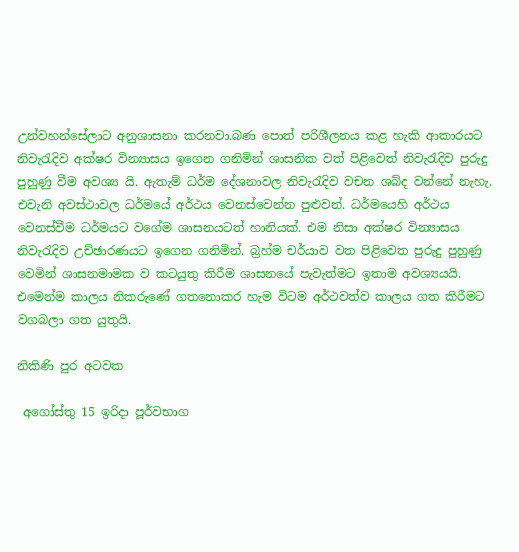උන්වහන්සේලාට අනුශාසනා කරනවා.බණ පොත් පරිශීලනය කළ හැකි ආකාරයට නිවැරැදිව අක්ෂර වින්‍යාසය ඉගෙන ගනිමින් ශාසනික වත් පිළිවෙත් නිවැරැදිව පුරුදු පුහුණු වීම අවශ්‍ය යි. ඇතැම් ධර්ම දේශනාවල නිවැරැදිව වචන ශබ්ද වන්නේ නැහැ. එවැනි අවස්ථාවල ධර්මයේ අර්ථය වෙනස්වෙන්න පුළුවන්. ධර්මයෙහි අර්ථය වෙනස්වීම ධර්මයට වගේම ශාසනයටත් හානියක්. එම නිසා අක්ෂර වින්‍යාසය නිවැරැදිව උච්ඡාරණයට ඉගෙන ගනිමින්. බ්‍රහ්ම චර්යාව වත පිළිවෙත පුරුදු පුහුණු වෙමින් ශාසනමාමක ව කටයුතු කිරීම ශාසනයේ පැවැත්මට ඉතාම අවශ්‍යයයි. එමෙන්ම කාලය නිකරුණේ ගතනොකර හැම විටම අර්ථවත්ව කාලය ගත කිරීමට වගබලා ගත යුතුයි.

නිකිණි පුර අටවක

 අගෝස්තු 15 ඉරිදා පූර්වභාග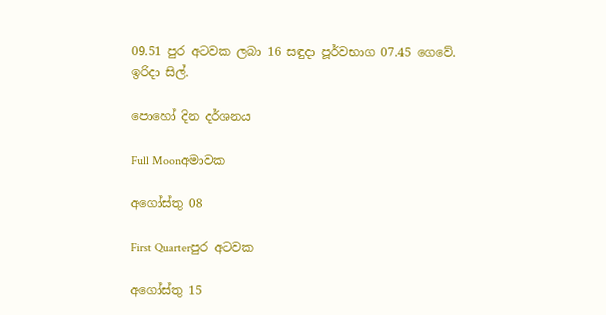09.51 පුර අටවක ලබා 16 සඳුදා පූර්වභාග 07.45 ගෙවේ.
ඉරිදා සිල්.

පොහෝ දින දර්ශනය

Full Moonඅමාවක

අගෝස්තු 08

First Quarterපුර අටවක

අගෝස්තු 15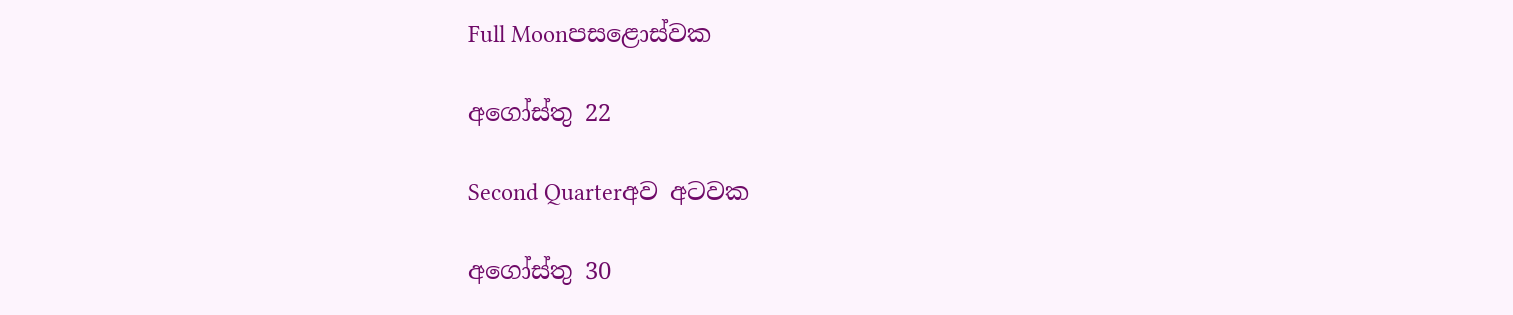Full Moonපසළොස්වක

අගෝස්තු 22

Second Quarterඅව අටවක

අගෝස්තු 30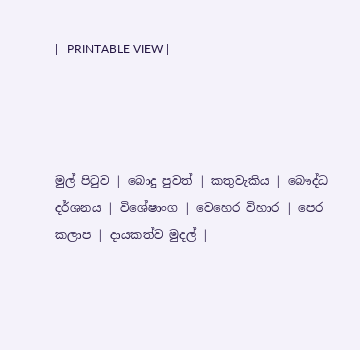|   PRINTABLE VIEW |




මුල් පිටුව | බොදු පුවත් | කතුවැකිය | බෞද්ධ දර්ශනය | විශේෂාංග | වෙහෙර විහාර | පෙර කලාප | දායකත්ව මුදල් |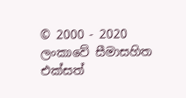© 2000 - 2020 ලංකාවේ සීමාසහිත එක්සත්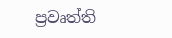ප්‍රවෘත්ති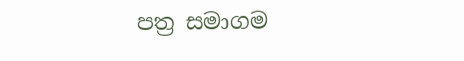පත්‍ර සමාගම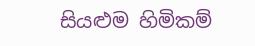සියළුම හිමිකම්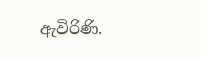ඇවිරිණි.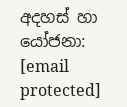අදහස් හා යෝජනා: [email protected]